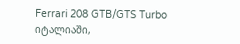Ferrari 208 GTB/GTS Turbo
იტალიაში,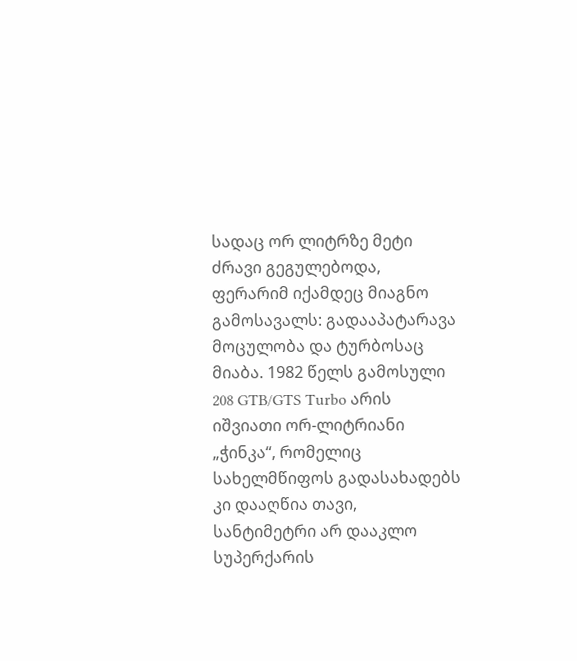სადაც ორ ლიტრზე მეტი ძრავი გეგულებოდა, ფერარიმ იქამდეც მიაგნო გამოსავალს: გადააპატარავა მოცულობა და ტურბოსაც მიაბა. 1982 წელს გამოსული 208 GTB/GTS Turbo არის იშვიათი ორ-ლიტრიანი „ჭინკა“, რომელიც სახელმწიფოს გადასახადებს კი დააღწია თავი, სანტიმეტრი არ დააკლო სუპერქარის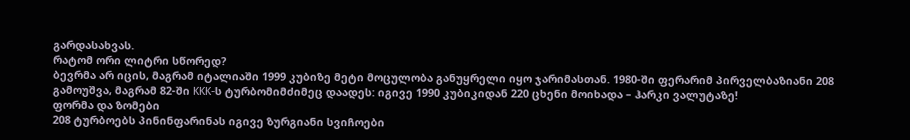გარდასახვას.
რატომ ორი ლიტრი სწორედ?
ბევრმა არ იცის, მაგრამ იტალიაში 1999 კუბიზე მეტი მოცულობა განუყრელი იყო ჯარიმასთან. 1980-ში ფერარიმ პირველბაზიანი 208 გამოუშვა, მაგრამ 82-ში KKK-ს ტურბომიმძიმეც დაადეს: იგივე 1990 კუბიკიდან 220 ცხენი მოიხადა – ჰარკი ვალუტაზე!
ფორმა და ზომები
208 ტურბოებს პინინფარინას იგივე ზურგიანი სვიჩოები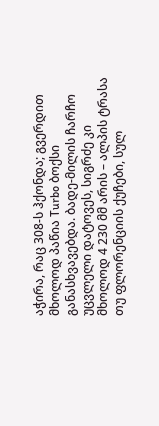აჭირა, რაც 308-ს ჰქონდა; გვერდით მხოლოდ პაწია Turbo ბოქსი განასხვავებდა. ბადე-მილის ჩარჩო უცვლელი დატოვეს, სიგრძე კი მხოლოდ 4 230 მმ არის – ალპის ტრასა თუ ფლორენციის ქუჩები, სულ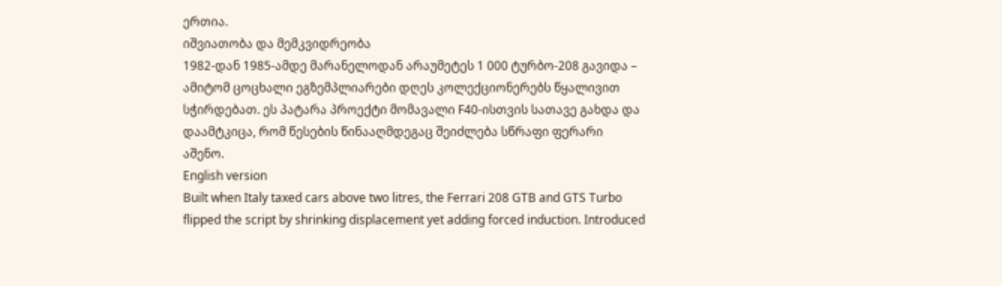ერთია.
იშვიათობა და მემკვიდრეობა
1982-დან 1985-ამდე მარანელოდან არაუმეტეს 1 000 ტურბო-208 გავიდა – ამიტომ ცოცხალი ეგზემპლიარები დღეს კოლექციონერებს წყალივით სჭირდებათ. ეს პატარა პროექტი მომავალი F40-ისთვის სათავე გახდა და დაამტკიცა, რომ წესების წინააღმდეგაც შეიძლება სწრაფი ფერარი აშენო.
English version
Built when Italy taxed cars above two litres, the Ferrari 208 GTB and GTS Turbo flipped the script by shrinking displacement yet adding forced induction. Introduced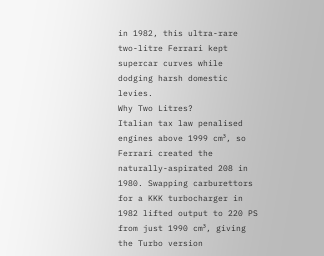in 1982, this ultra-rare two-litre Ferrari kept supercar curves while dodging harsh domestic levies.
Why Two Litres?
Italian tax law penalised engines above 1999 cm³, so Ferrari created the naturally-aspirated 208 in 1980. Swapping carburettors for a KKK turbocharger in 1982 lifted output to 220 PS from just 1990 cm³, giving the Turbo version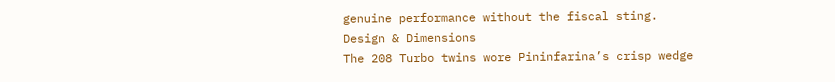genuine performance without the fiscal sting.
Design & Dimensions
The 208 Turbo twins wore Pininfarina’s crisp wedge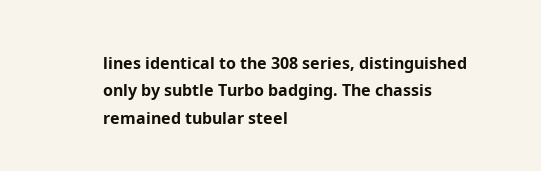lines identical to the 308 series, distinguished only by subtle Turbo badging. The chassis remained tubular steel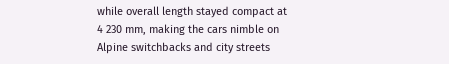while overall length stayed compact at 4 230 mm, making the cars nimble on Alpine switchbacks and city streets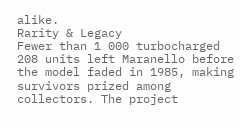alike.
Rarity & Legacy
Fewer than 1 000 turbocharged 208 units left Maranello before the model faded in 1985, making survivors prized among collectors. The project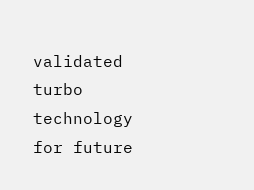validated turbo technology for future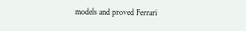models and proved Ferrari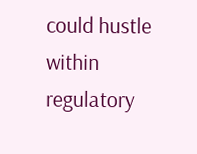could hustle within regulatory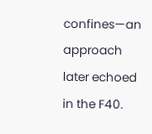confines—an approach later echoed in the F40.